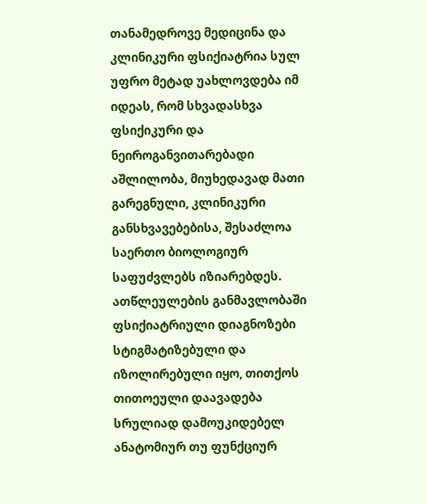თანამედროვე მედიცინა და კლინიკური ფსიქიატრია სულ უფრო მეტად უახლოვდება იმ იდეას, რომ სხვადასხვა ფსიქიკური და ნეიროგანვითარებადი აშლილობა, მიუხედავად მათი გარეგნული, კლინიკური განსხვავებებისა, შესაძლოა საერთო ბიოლოგიურ საფუძვლებს იზიარებდეს. ათწლეულების განმავლობაში ფსიქიატრიული დიაგნოზები სტიგმატიზებული და იზოლირებული იყო, თითქოს თითოეული დაავადება სრულიად დამოუკიდებელ ანატომიურ თუ ფუნქციურ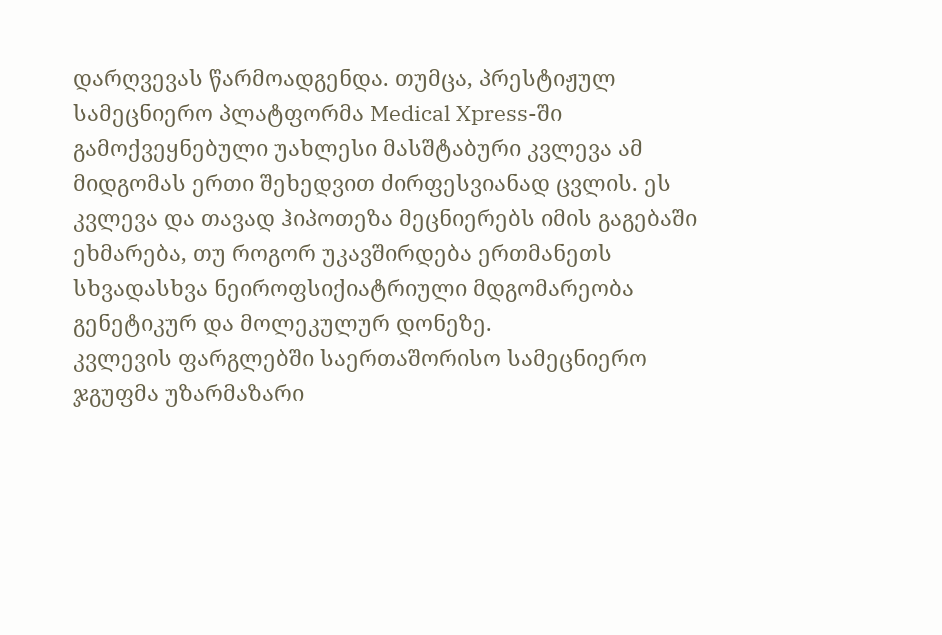დარღვევას წარმოადგენდა. თუმცა, პრესტიჟულ სამეცნიერო პლატფორმა Medical Xpress-ში გამოქვეყნებული უახლესი მასშტაბური კვლევა ამ მიდგომას ერთი შეხედვით ძირფესვიანად ცვლის. ეს კვლევა და თავად ჰიპოთეზა მეცნიერებს იმის გაგებაში ეხმარება, თუ როგორ უკავშირდება ერთმანეთს სხვადასხვა ნეიროფსიქიატრიული მდგომარეობა გენეტიკურ და მოლეკულურ დონეზე.
კვლევის ფარგლებში საერთაშორისო სამეცნიერო ჯგუფმა უზარმაზარი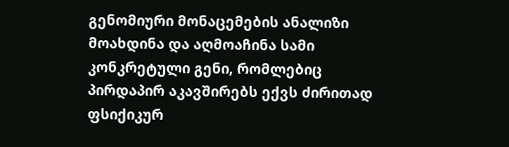გენომიური მონაცემების ანალიზი მოახდინა და აღმოაჩინა სამი კონკრეტული გენი, რომლებიც პირდაპირ აკავშირებს ექვს ძირითად ფსიქიკურ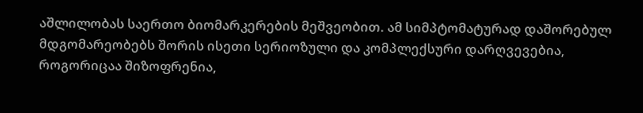აშლილობას საერთო ბიომარკერების მეშვეობით. ამ სიმპტომატურად დაშორებულ მდგომარეობებს შორის ისეთი სერიოზული და კომპლექსური დარღვევებია, როგორიცაა შიზოფრენია,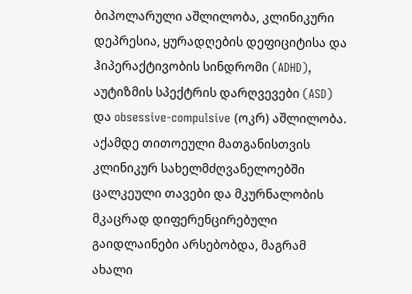ბიპოლარული აშლილობა, კლინიკური დეპრესია, ყურადღების დეფიციტისა და ჰიპერაქტივობის სინდრომი (ADHD), აუტიზმის სპექტრის დარღვევები (ASD) და obsessive-compulsive (ოკრ) აშლილობა. აქამდე თითოეული მათგანისთვის კლინიკურ სახელმძღვანელოებში ცალკეული თავები და მკურნალობის მკაცრად დიფერენცირებული გაიდლაინები არსებობდა, მაგრამ ახალი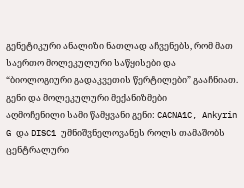გენეტიკური ანალიზი ნათლად აჩვენებს, რომ მათ საერთო მოლეკულური საწყისები და “ბიოლოგიური გადაკვეთის წერტილები” გააჩნიათ.
გენი და მოლეკულური მექანიზმები
აღმოჩენილი სამი წამყვანი გენი: CACNA1C, Ankyrin G და DISC1 უმნიშვნელოვანეს როლს თამაშობს ცენტრალური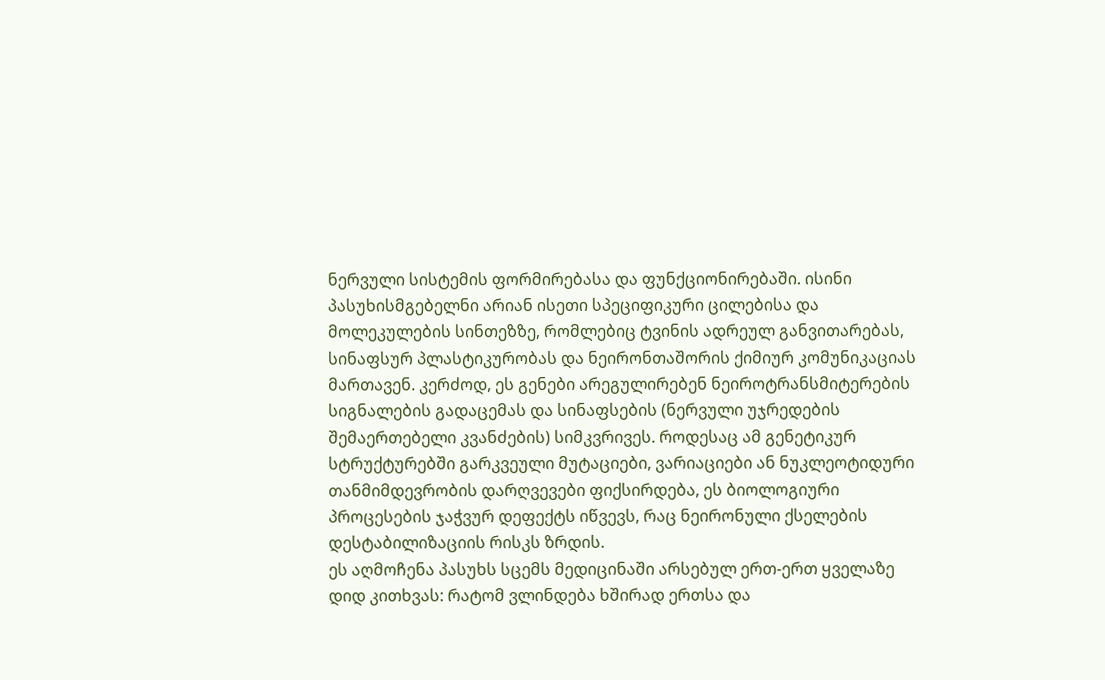ნერვული სისტემის ფორმირებასა და ფუნქციონირებაში. ისინი პასუხისმგებელნი არიან ისეთი სპეციფიკური ცილებისა და მოლეკულების სინთეზზე, რომლებიც ტვინის ადრეულ განვითარებას, სინაფსურ პლასტიკურობას და ნეირონთაშორის ქიმიურ კომუნიკაციას მართავენ. კერძოდ, ეს გენები არეგულირებენ ნეიროტრანსმიტერების სიგნალების გადაცემას და სინაფსების (ნერვული უჯრედების შემაერთებელი კვანძების) სიმკვრივეს. როდესაც ამ გენეტიკურ სტრუქტურებში გარკვეული მუტაციები, ვარიაციები ან ნუკლეოტიდური თანმიმდევრობის დარღვევები ფიქსირდება, ეს ბიოლოგიური პროცესების ჯაჭვურ დეფექტს იწვევს, რაც ნეირონული ქსელების დესტაბილიზაციის რისკს ზრდის.
ეს აღმოჩენა პასუხს სცემს მედიცინაში არსებულ ერთ-ერთ ყველაზე დიდ კითხვას: რატომ ვლინდება ხშირად ერთსა და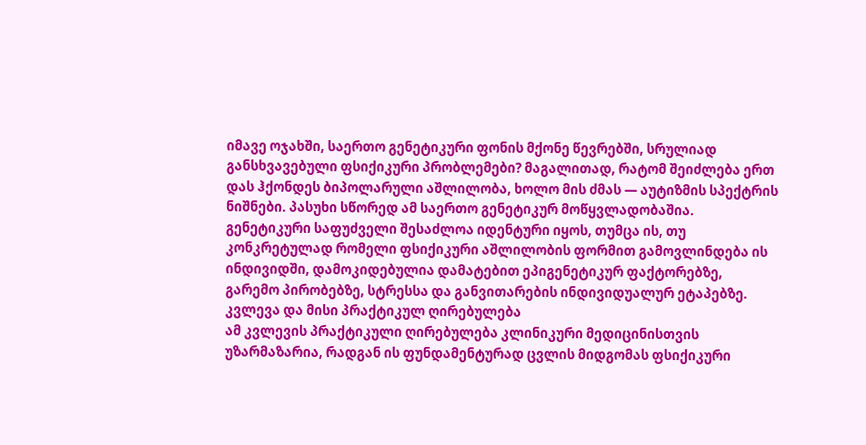იმავე ოჯახში, საერთო გენეტიკური ფონის მქონე წევრებში, სრულიად განსხვავებული ფსიქიკური პრობლემები? მაგალითად, რატომ შეიძლება ერთ დას ჰქონდეს ბიპოლარული აშლილობა, ხოლო მის ძმას — აუტიზმის სპექტრის ნიშნები. პასუხი სწორედ ამ საერთო გენეტიკურ მოწყვლადობაშია. გენეტიკური საფუძველი შესაძლოა იდენტური იყოს, თუმცა ის, თუ კონკრეტულად რომელი ფსიქიკური აშლილობის ფორმით გამოვლინდება ის ინდივიდში, დამოკიდებულია დამატებით ეპიგენეტიკურ ფაქტორებზე, გარემო პირობებზე, სტრესსა და განვითარების ინდივიდუალურ ეტაპებზე.
კვლევა და მისი პრაქტიკულ ღირებულება
ამ კვლევის პრაქტიკული ღირებულება კლინიკური მედიცინისთვის უზარმაზარია, რადგან ის ფუნდამენტურად ცვლის მიდგომას ფსიქიკური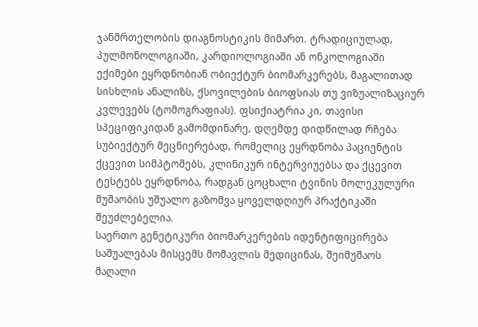ჯანმრთელობის დიაგნოსტიკის მიმართ. ტრადიციულად, პულმონოლოგიაში, კარდიოლოგიაში ან ონკოლოგიაში ექიმები ეყრდნობიან ობიექტურ ბიომარკერებს, მაგალითად სისხლის ანალიზს, ქსოვილების ბიოფსიას თუ ვიზუალიზაციურ კვლევებს (ტომოგრაფიას). ფსიქიატრია კი, თავისი სპეციფიკიდან გამომდინარე, დღემდე დიდწილად რჩება სუბიექტურ მეცნიერებად, რომელიც ეყრდნობა პაციენტის ქცევით სიმპტომებს, კლინიკურ ინტერვიუებსა და ქცევით ტესტებს ეყრდნობა, რადგან ცოცხალი ტვინის მოლეკულური მუშაობის უშუალო გაზომვა ყოველდღიურ პრაქტიკაში შეუძლებელია.
საერთო გენეტიკური ბიომარკერების იდენტიფიცირება საშუალებას მისცემს მომავლის მედიცინას, შეიმუშაოს მაღალი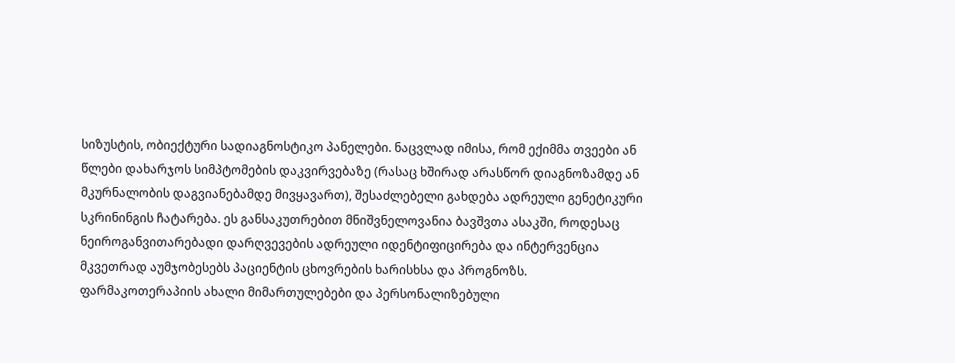სიზუსტის, ობიექტური სადიაგნოსტიკო პანელები. ნაცვლად იმისა, რომ ექიმმა თვეები ან წლები დახარჯოს სიმპტომების დაკვირვებაზე (რასაც ხშირად არასწორ დიაგნოზამდე ან მკურნალობის დაგვიანებამდე მივყავართ), შესაძლებელი გახდება ადრეული გენეტიკური სკრინინგის ჩატარება. ეს განსაკუთრებით მნიშვნელოვანია ბავშვთა ასაკში, როდესაც ნეიროგანვითარებადი დარღვევების ადრეული იდენტიფიცირება და ინტერვენცია მკვეთრად აუმჯობესებს პაციენტის ცხოვრების ხარისხსა და პროგნოზს.
ფარმაკოთერაპიის ახალი მიმართულებები და პერსონალიზებული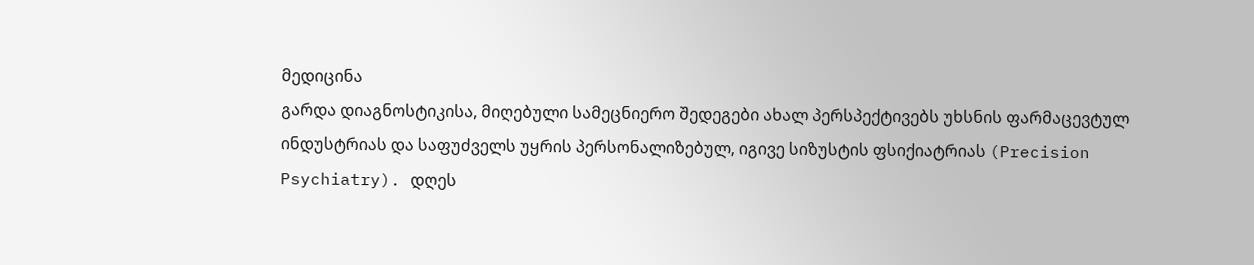მედიცინა
გარდა დიაგნოსტიკისა, მიღებული სამეცნიერო შედეგები ახალ პერსპექტივებს უხსნის ფარმაცევტულ ინდუსტრიას და საფუძველს უყრის პერსონალიზებულ, იგივე სიზუსტის ფსიქიატრიას (Precision Psychiatry). დღეს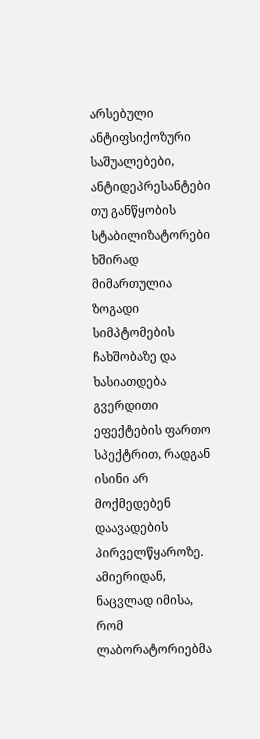არსებული ანტიფსიქოზური საშუალებები, ანტიდეპრესანტები თუ განწყობის სტაბილიზატორები ხშირად მიმართულია ზოგადი სიმპტომების ჩახშობაზე და ხასიათდება გვერდითი ეფექტების ფართო სპექტრით, რადგან ისინი არ მოქმედებენ დაავადების პირველწყაროზე.
ამიერიდან, ნაცვლად იმისა, რომ ლაბორატორიებმა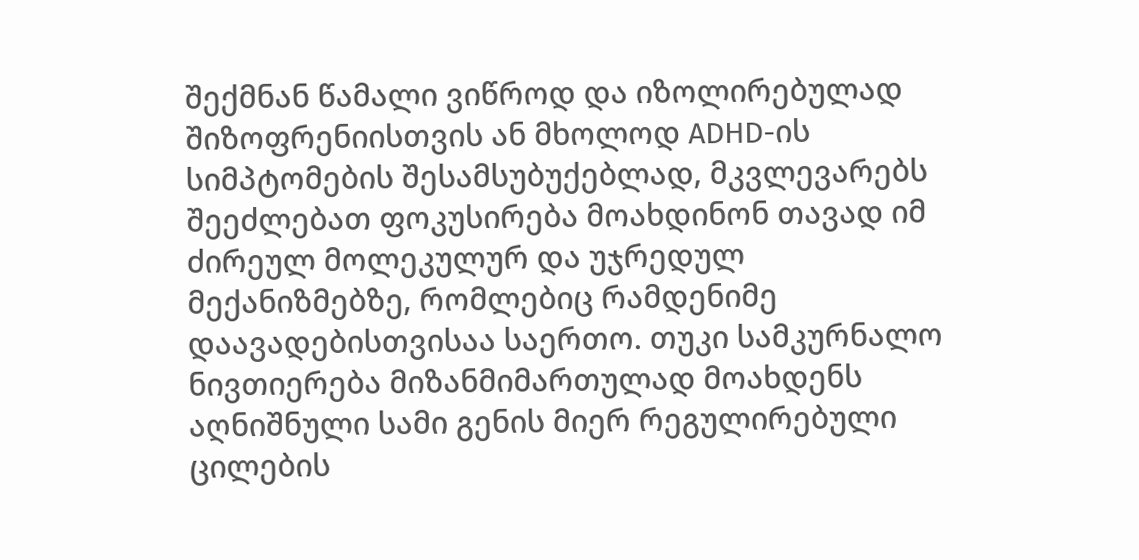შექმნან წამალი ვიწროდ და იზოლირებულად შიზოფრენიისთვის ან მხოლოდ ADHD-ის სიმპტომების შესამსუბუქებლად, მკვლევარებს შეეძლებათ ფოკუსირება მოახდინონ თავად იმ ძირეულ მოლეკულურ და უჯრედულ მექანიზმებზე, რომლებიც რამდენიმე დაავადებისთვისაა საერთო. თუკი სამკურნალო ნივთიერება მიზანმიმართულად მოახდენს აღნიშნული სამი გენის მიერ რეგულირებული ცილების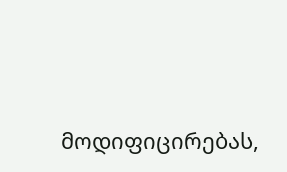მოდიფიცირებას,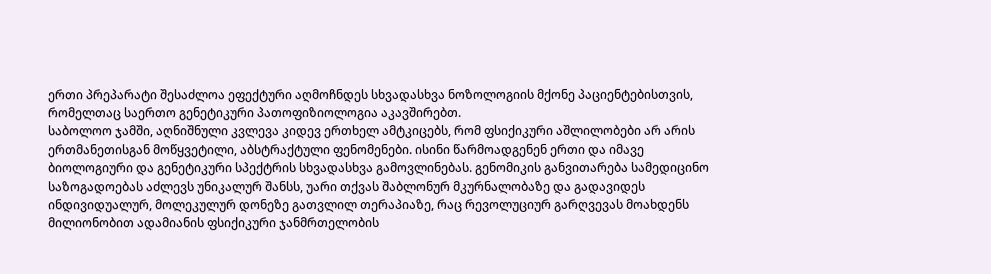ერთი პრეპარატი შესაძლოა ეფექტური აღმოჩნდეს სხვადასხვა ნოზოლოგიის მქონე პაციენტებისთვის, რომელთაც საერთო გენეტიკური პათოფიზიოლოგია აკავშირებთ.
საბოლოო ჯამში, აღნიშნული კვლევა კიდევ ერთხელ ამტკიცებს, რომ ფსიქიკური აშლილობები არ არის ერთმანეთისგან მოწყვეტილი, აბსტრაქტული ფენომენები. ისინი წარმოადგენენ ერთი და იმავე ბიოლოგიური და გენეტიკური სპექტრის სხვადასხვა გამოვლინებას. გენომიკის განვითარება სამედიცინო საზოგადოებას აძლევს უნიკალურ შანსს, უარი თქვას შაბლონურ მკურნალობაზე და გადავიდეს ინდივიდუალურ, მოლეკულურ დონეზე გათვლილ თერაპიაზე, რაც რევოლუციურ გარღვევას მოახდენს მილიონობით ადამიანის ფსიქიკური ჯანმრთელობის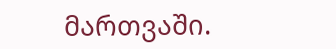მართვაში.